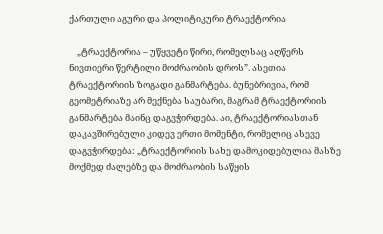ქართული აგური და პოლიტიკური ტრაექტორია

    „ტრაექტორია – უწყვეტი წირი, რომელსაც აღწერს ნივთიერი წერტილი მოძრაობის დროს”. ასეთია ტრაექტორიის ზოგადი განმარტება. ბუნებრივია, რომ გეომეტრიაზე არ მექნება საუბარი, მაგრამ ტრაექტორიის განმარტება მაინც დაგვჭირდება. აი, ტრაექტორიასთან დაკავშირებული კიდევ ერთი მომენტი, რომელიც ასევე დაგვჭირდება: „ტრაექტორიის სახე დამოკიდებულია მასზე მოქმედ ძალებზე და მოძრაობის საწყის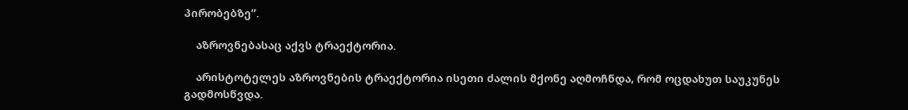პირობებზე”.

    აზროვნებასაც აქვს ტრაექტორია.

    არისტოტელეს აზროვნების ტრაექტორია ისეთი ძალის მქონე აღმოჩნდა, რომ ოცდახუთ საუკუნეს გადმოსწვდა.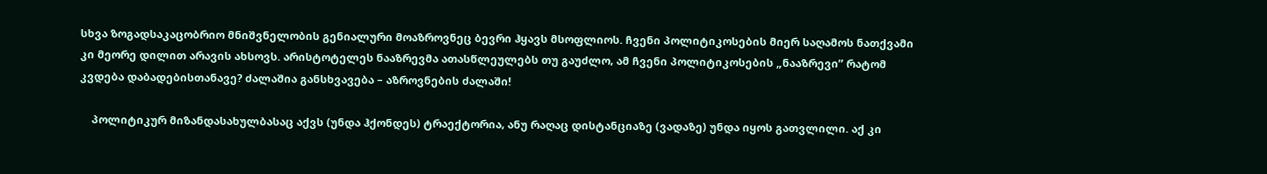სხვა ზოგადსაკაცობრიო მნიშვნელობის გენიალური მოაზროვნეც ბევრი ჰყავს მსოფლიოს. ჩვენი პოლიტიკოსების მიერ საღამოს ნათქვამი კი მეორე დილით არავის ახსოვს. არისტოტელეს ნააზრევმა ათასწლეულებს თუ გაუძლო, ამ ჩვენი პოლიტიკოსების „ნააზრევი” რატომ კვდება დაბადებისთანავე? ძალაშია განსხვავება – აზროვნების ძალაში!

    პოლიტიკურ მიზანდასახულბასაც აქვს (უნდა ჰქონდეს) ტრაექტორია, ანუ რაღაც დისტანციაზე (ვადაზე) უნდა იყოს გათვლილი. აქ კი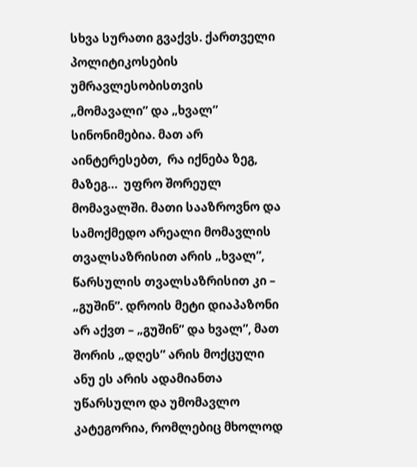სხვა სურათი გვაქვს. ქართველი პოლიტიკოსების უმრავლესობისთვის „მომავალი” და „ხვალ” სინონიმებია. მათ არ აინტერესებთ,  რა იქნება ზეგ, მაზეგ…  უფრო შორეულ მომავალში. მათი სააზროვნო და სამოქმედო არეალი მომავლის თვალსაზრისით არის „ხვალ”, წარსულის თვალსაზრისით კი – „გუშინ”. დროის მეტი დიაპაზონი არ აქვთ – „გუშინ” და ხვალ”, მათ შორის „დღეს” არის მოქცული ანუ ეს არის ადამიანთა უწარსულო და უმომავლო კატეგორია, რომლებიც მხოლოდ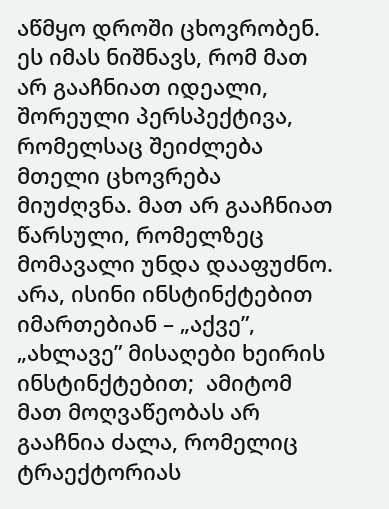აწმყო დროში ცხოვრობენ. ეს იმას ნიშნავს, რომ მათ არ გააჩნიათ იდეალი, შორეული პერსპექტივა, რომელსაც შეიძლება მთელი ცხოვრება მიუძღვნა. მათ არ გააჩნიათ წარსული, რომელზეც მომავალი უნდა დააფუძნო. არა, ისინი ინსტინქტებით იმართებიან – „აქვე”, „ახლავე” მისაღები ხეირის ინსტინქტებით;  ამიტომ მათ მოღვაწეობას არ გააჩნია ძალა, რომელიც ტრაექტორიას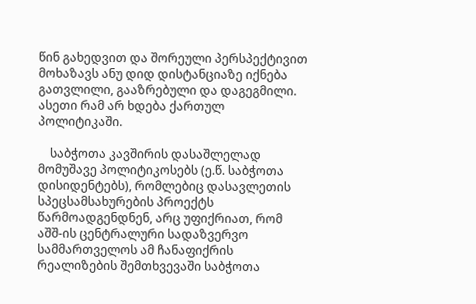წინ გახედვით და შორეული პერსპექტივით მოხაზავს ანუ დიდ დისტანციაზე იქნება გათვლილი, გააზრებული და დაგეგმილი. ასეთი რამ არ ხდება ქართულ პოლიტიკაში.

    საბჭოთა კავშირის დასაშლელად მომუშავე პოლიტიკოსებს (ე.წ. საბჭოთა დისიდენტებს), რომლებიც დასავლეთის სპეცსამსახურების პროექტს წარმოადგენდნენ, არც უფიქრიათ, რომ აშშ-ის ცენტრალური სადაზვერვო სამმართველოს ამ ჩანაფიქრის რეალიზების შემთხვევაში საბჭოთა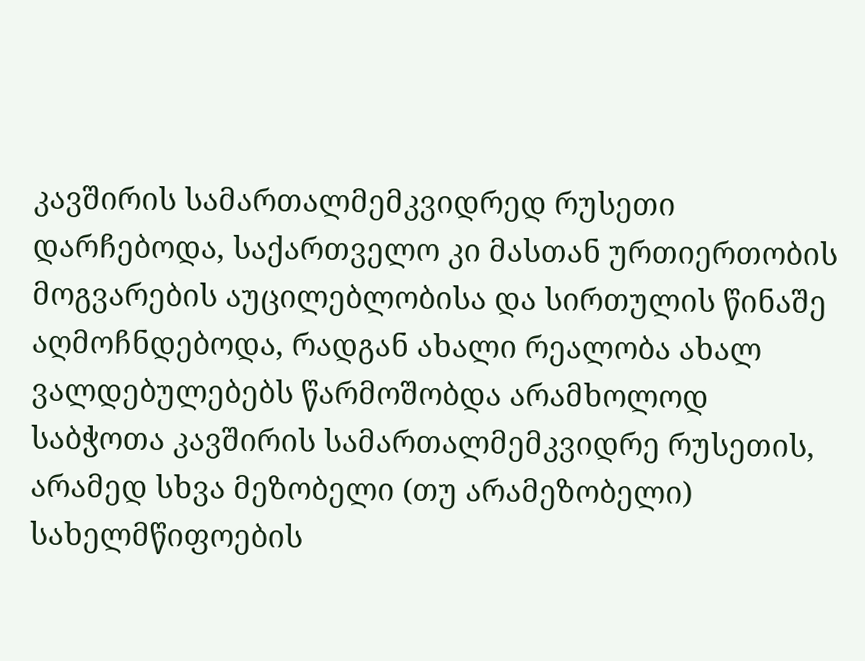კავშირის სამართალმემკვიდრედ რუსეთი დარჩებოდა, საქართველო კი მასთან ურთიერთობის მოგვარების აუცილებლობისა და სირთულის წინაშე აღმოჩნდებოდა, რადგან ახალი რეალობა ახალ ვალდებულებებს წარმოშობდა არამხოლოდ საბჭოთა კავშირის სამართალმემკვიდრე რუსეთის, არამედ სხვა მეზობელი (თუ არამეზობელი) სახელმწიფოების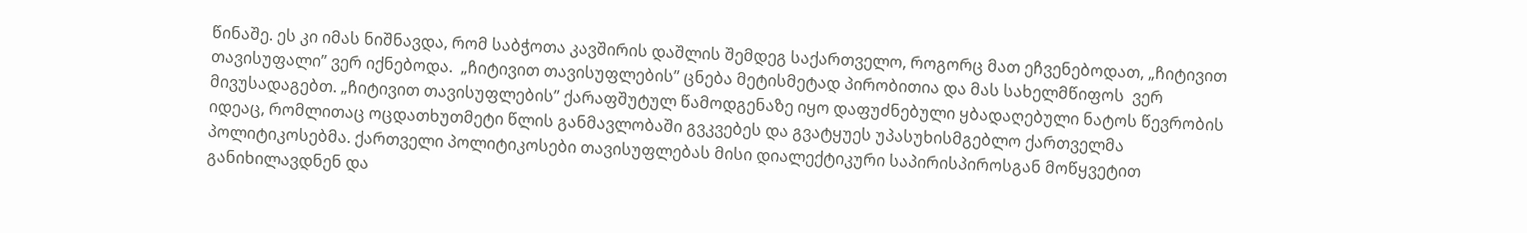წინაშე. ეს კი იმას ნიშნავდა, რომ საბჭოთა კავშირის დაშლის შემდეგ საქართველო, როგორც მათ ეჩვენებოდათ, „ჩიტივით თავისუფალი” ვერ იქნებოდა.  „ჩიტივით თავისუფლების” ცნება მეტისმეტად პირობითია და მას სახელმწიფოს  ვერ მივუსადაგებთ. „ჩიტივით თავისუფლების” ქარაფშუტულ წამოდგენაზე იყო დაფუძნებული ყბადაღებული ნატოს წევრობის იდეაც, რომლითაც ოცდათხუთმეტი წლის განმავლობაში გვკვებეს და გვატყუეს უპასუხისმგებლო ქართველმა პოლიტიკოსებმა. ქართველი პოლიტიკოსები თავისუფლებას მისი დიალექტიკური საპირისპიროსგან მოწყვეტით განიხილავდნენ და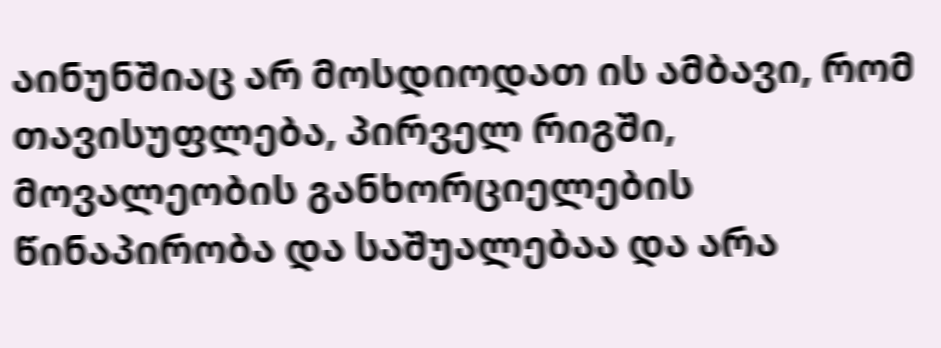აინუნშიაც არ მოსდიოდათ ის ამბავი, რომ თავისუფლება, პირველ რიგში, მოვალეობის განხორციელების წინაპირობა და საშუალებაა და არა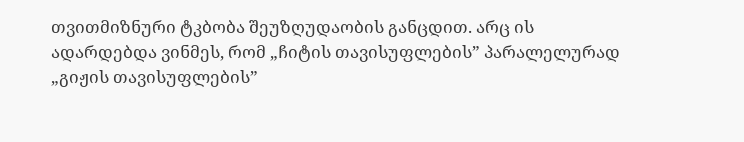თვითმიზნური ტკბობა შეუზღუდაობის განცდით. არც ის ადარდებდა ვინმეს, რომ „ჩიტის თავისუფლების” პარალელურად „გიჟის თავისუფლების”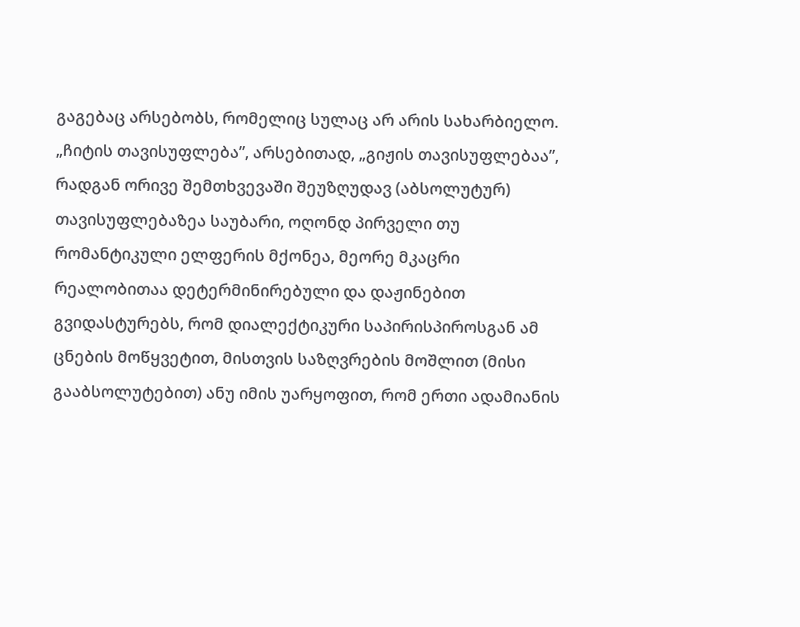გაგებაც არსებობს, რომელიც სულაც არ არის სახარბიელო. „ჩიტის თავისუფლება”, არსებითად, „გიჟის თავისუფლებაა”, რადგან ორივე შემთხვევაში შეუზღუდავ (აბსოლუტურ) თავისუფლებაზეა საუბარი, ოღონდ პირველი თუ რომანტიკული ელფერის მქონეა, მეორე მკაცრი რეალობითაა დეტერმინირებული და დაჟინებით გვიდასტურებს, რომ დიალექტიკური საპირისპიროსგან ამ ცნების მოწყვეტით, მისთვის საზღვრების მოშლით (მისი გააბსოლუტებით) ანუ იმის უარყოფით, რომ ერთი ადამიანის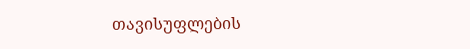თავისუფლების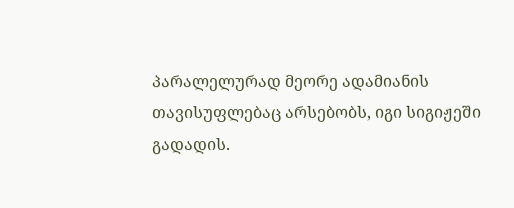პარალელურად მეორე ადამიანის თავისუფლებაც არსებობს, იგი სიგიჟეში გადადის.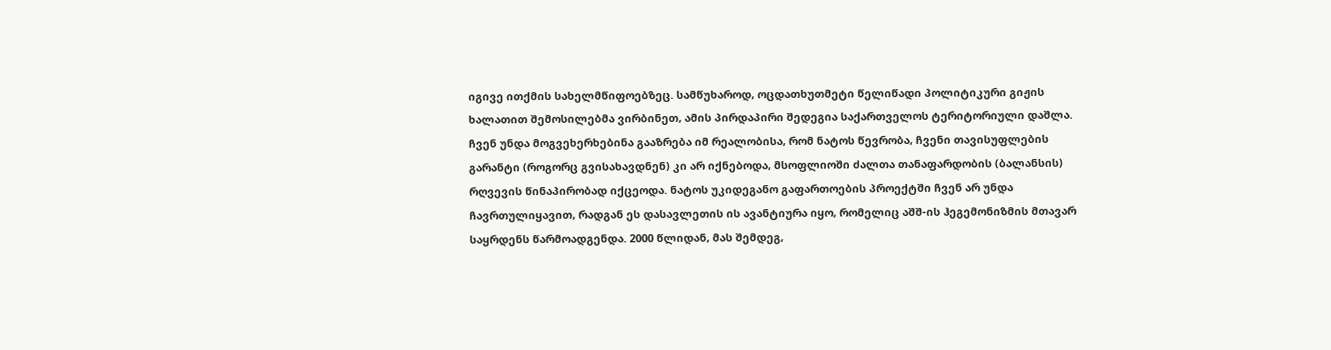იგივე ითქმის სახელმწიფოებზეც. სამწუხაროდ, ოცდათხუთმეტი წელიწადი პოლიტიკური გიჟის ხალათით შემოსილებმა ვირბინეთ, ამის პირდაპირი შედეგია საქართველოს ტერიტორიული დაშლა. ჩვენ უნდა მოგვეხერხებინა გააზრება იმ რეალობისა, რომ ნატოს წევრობა, ჩვენი თავისუფლების გარანტი (როგორც გვისახავდნენ) კი არ იქნებოდა, მსოფლიოში ძალთა თანაფარდობის (ბალანსის) რღვევის წინაპირობად იქცეოდა. ნატოს უკიდეგანო გაფართოების პროექტში ჩვენ არ უნდა ჩავრთულიყავით, რადგან ეს დასავლეთის ის ავანტიურა იყო, რომელიც აშშ-ის ჰეგემონიზმის მთავარ საყრდენს წარმოადგენდა. 2000 წლიდან, მას შემდეგ,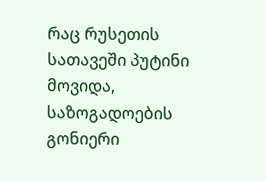რაც რუსეთის სათავეში პუტინი მოვიდა, საზოგადოების გონიერი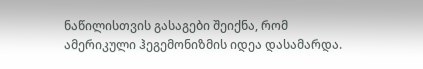ნაწილისთვის გასაგები შეიქნა, რომ ამერიკული ჰეგემონიზმის იდეა დასამარდა.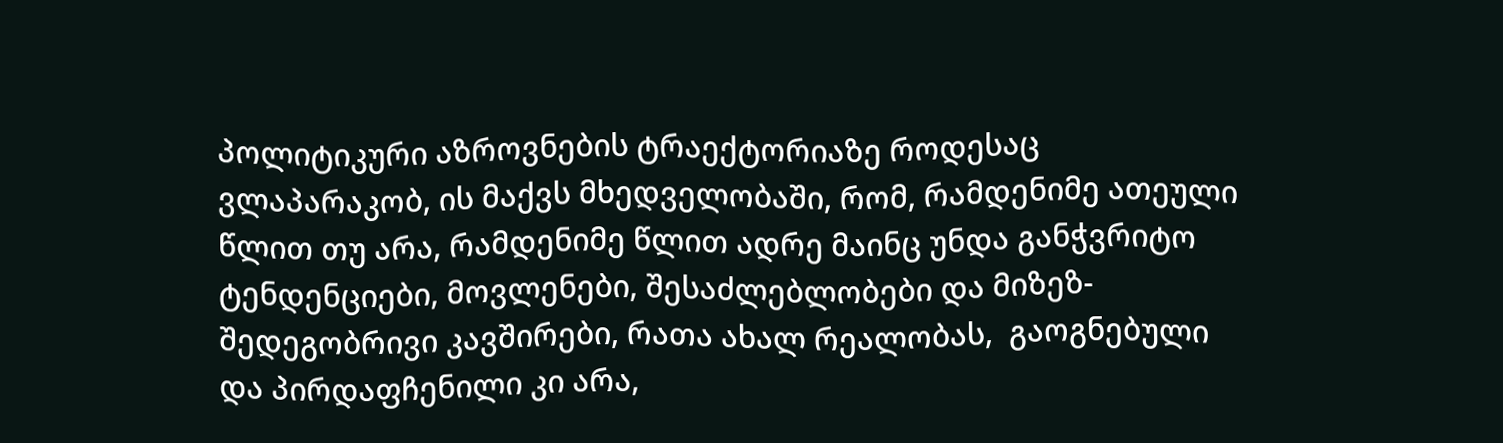პოლიტიკური აზროვნების ტრაექტორიაზე როდესაც ვლაპარაკობ, ის მაქვს მხედველობაში, რომ, რამდენიმე ათეული წლით თუ არა, რამდენიმე წლით ადრე მაინც უნდა განჭვრიტო ტენდენციები, მოვლენები, შესაძლებლობები და მიზეზ-შედეგობრივი კავშირები, რათა ახალ რეალობას,  გაოგნებული და პირდაფჩენილი კი არა,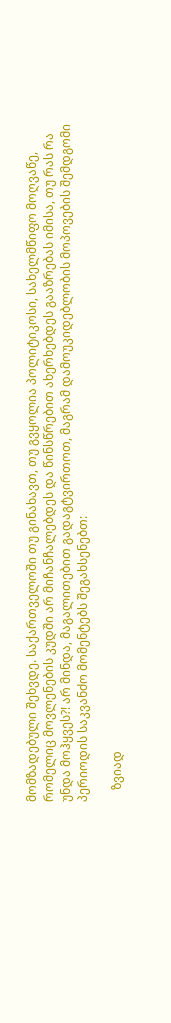მომზადებული შეხვდე. საქართველოში თუ გინახავთ, თუ გვყოლია პოლიტიკოსი, სახელმწიფო მოღვაწე, რომელიც მოვლენების კუდში არ მიჩანჩალებდეს და წინსწრებით ახერხებდეს გააზრებას იმისა, თუ რას რა უნდა მოჰყვეს?! არ მინდა, მაგალითებით გადაგტვირთოთ, მაგრამ დამოუკიდებლობის მოპოვების შემდგომი პერიოდის საკვანძო მომენტებს შეგახსენებთ:

    ზვიად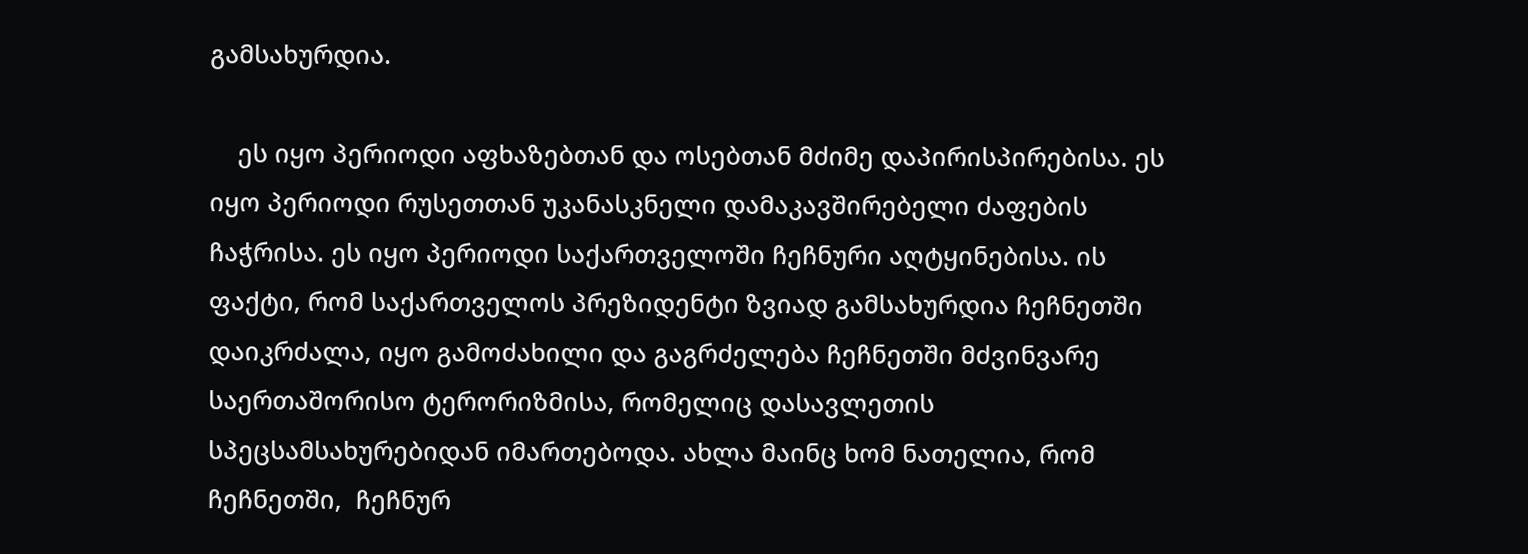გამსახურდია.

    ეს იყო პერიოდი აფხაზებთან და ოსებთან მძიმე დაპირისპირებისა. ეს იყო პერიოდი რუსეთთან უკანასკნელი დამაკავშირებელი ძაფების ჩაჭრისა. ეს იყო პერიოდი საქართველოში ჩეჩნური აღტყინებისა. ის ფაქტი, რომ საქართველოს პრეზიდენტი ზვიად გამსახურდია ჩეჩნეთში დაიკრძალა, იყო გამოძახილი და გაგრძელება ჩეჩნეთში მძვინვარე საერთაშორისო ტერორიზმისა, რომელიც დასავლეთის სპეცსამსახურებიდან იმართებოდა. ახლა მაინც ხომ ნათელია, რომ ჩეჩნეთში,  ჩეჩნურ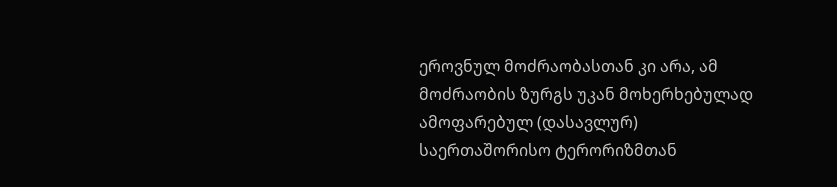ეროვნულ მოძრაობასთან კი არა, ამ მოძრაობის ზურგს უკან მოხერხებულად ამოფარებულ (დასავლურ) საერთაშორისო ტერორიზმთან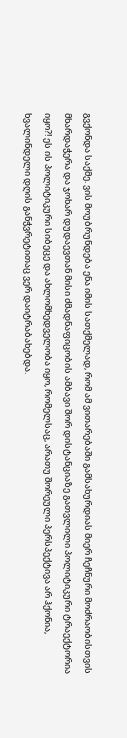გვქონდა საქმე. ვის მოუბრუნდება ენა იმის სათქმელად, რომ ამ ვითარებაში გამსახურდიას მიერ ჩეჩნური მოძრაობისთვის მხარდაჭერა და ჯოხარ დუდაევთან მისი ძმადნაფიცობის ამბავი შორ დისტანციაზე გათვლილი პოლიტიკური ტრაექტორია იყო?! ეს ის პოლიტიკური სიბეცე და ახლომხედველობა იყო, რომელსაც, არათუ შორეული პერსპექტივა არ ჰქონია, ხვალინდელი დღის განჭვრეტითაც ვერ დაიტრაბახებდა.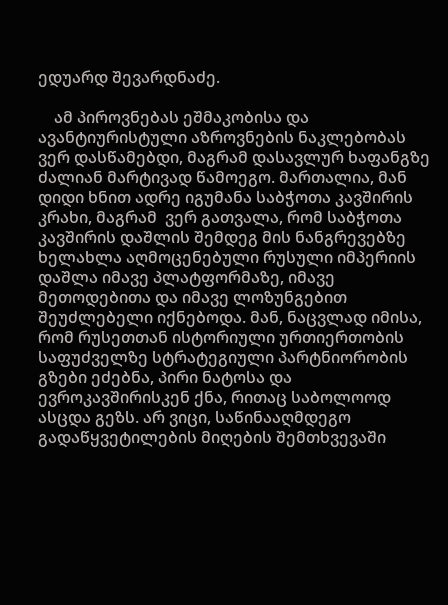ედუარდ შევარდნაძე.

    ამ პიროვნებას ეშმაკობისა და ავანტიურისტული აზროვნების ნაკლებობას ვერ დასწამებდი, მაგრამ დასავლურ ხაფანგზე ძალიან მარტივად წამოეგო. მართალია, მან დიდი ხნით ადრე იგუმანა საბჭოთა კავშირის კრახი, მაგრამ  ვერ გათვალა, რომ საბჭოთა კავშირის დაშლის შემდეგ მის ნანგრევებზე ხელახლა აღმოცენებული რუსული იმპერიის დაშლა იმავე პლატფორმაზე, იმავე მეთოდებითა და იმავე ლოზუნგებით შეუძლებელი იქნებოდა. მან, ნაცვლად იმისა, რომ რუსეთთან ისტორიული ურთიერთობის საფუძველზე სტრატეგიული პარტნიორობის გზები ეძებნა, პირი ნატოსა და ევროკავშირისკენ ქნა, რითაც საბოლოოდ ასცდა გეზს. არ ვიცი, საწინააღმდეგო გადაწყვეტილების მიღების შემთხვევაში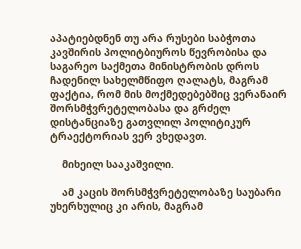აპატიებდნენ თუ არა რუსები საბჭოთა კავშირის პოლიტბიუროს წევრობისა და საგარეო საქმეთა მინისტრობის დროს ჩადენილ სახელმწიფო ღალატს, მაგრამ ფაქტია, რომ მის მოქმედებებშიც ვერანაირ შორსმჭვრეტელობასა და გრძელ დისტანციაზე გათვლილ პოლიტიკურ ტრაექტორიას ვერ ვხედავთ.

    მიხეილ სააკაშვილი.

    ამ კაცის შორსმჭვრეტელობაზე საუბარი უხერხულიც კი არის, მაგრამ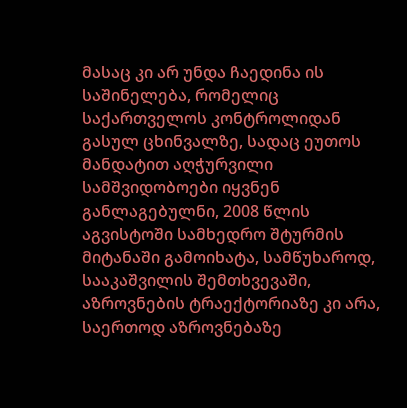მასაც კი არ უნდა ჩაედინა ის საშინელება, რომელიც საქართველოს კონტროლიდან გასულ ცხინვალზე, სადაც ეუთოს მანდატით აღჭურვილი სამშვიდობოები იყვნენ განლაგებულნი, 2008 წლის აგვისტოში სამხედრო შტურმის მიტანაში გამოიხატა, სამწუხაროდ, სააკაშვილის შემთხვევაში, აზროვნების ტრაექტორიაზე კი არა, საერთოდ აზროვნებაზე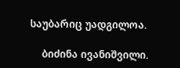საუბარიც უადგილოა.

    ბიძინა ივანიშვილი.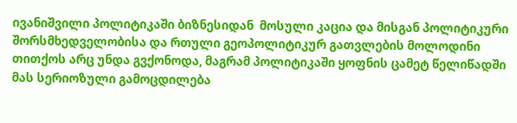ივანიშვილი პოლიტიკაში ბიზნესიდან  მოსული კაცია და მისგან პოლიტიკური შორსმხედველობისა და რთული გეოპოლიტიკურ გათვლების მოლოდინი თითქოს არც უნდა გვქონოდა, მაგრამ პოლიტიკაში ყოფნის ცამეტ წელიწადში მას სერიოზული გამოცდილება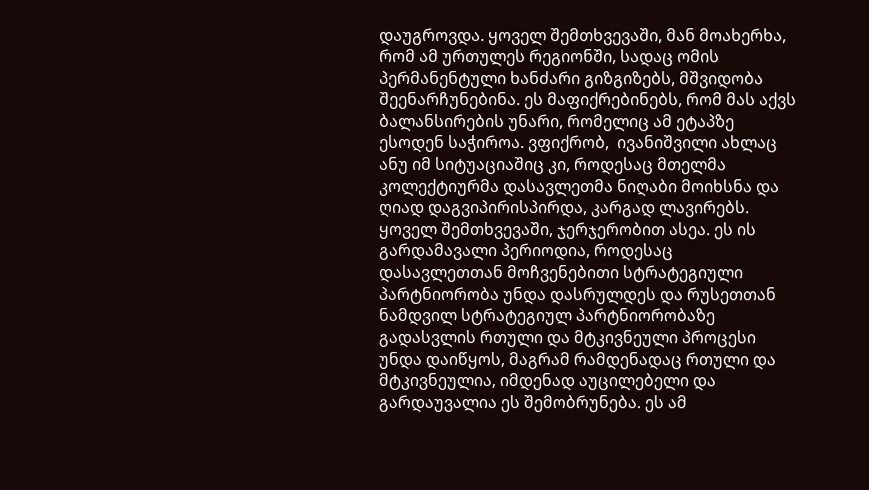დაუგროვდა. ყოველ შემთხვევაში, მან მოახერხა, რომ ამ ურთულეს რეგიონში, სადაც ომის პერმანენტული ხანძარი გიზგიზებს, მშვიდობა შეენარჩუნებინა. ეს მაფიქრებინებს, რომ მას აქვს ბალანსირების უნარი, რომელიც ამ ეტაპზე ესოდენ საჭიროა. ვფიქრობ,  ივანიშვილი ახლაც ანუ იმ სიტუაციაშიც კი, როდესაც მთელმა კოლექტიურმა დასავლეთმა ნიღაბი მოიხსნა და ღიად დაგვიპირისპირდა, კარგად ლავირებს. ყოველ შემთხვევაში, ჯერჯერობით ასეა. ეს ის გარდამავალი პერიოდია, როდესაც დასავლეთთან მოჩვენებითი სტრატეგიული პარტნიორობა უნდა დასრულდეს და რუსეთთან ნამდვილ სტრატეგიულ პარტნიორობაზე გადასვლის რთული და მტკივნეული პროცესი უნდა დაიწყოს, მაგრამ რამდენადაც რთული და მტკივნეულია, იმდენად აუცილებელი და გარდაუვალია ეს შემობრუნება. ეს ამ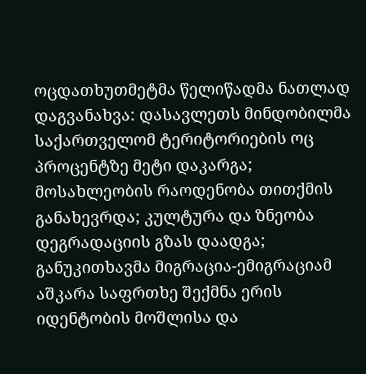ოცდათხუთმეტმა წელიწადმა ნათლად დაგვანახვა: დასავლეთს მინდობილმა საქართველომ ტერიტორიების ოც პროცენტზე მეტი დაკარგა; მოსახლეობის რაოდენობა თითქმის განახევრდა; კულტურა და ზნეობა დეგრადაციის გზას დაადგა; განუკითხავმა მიგრაცია-ემიგრაციამ აშკარა საფრთხე შექმნა ერის იდენტობის მოშლისა და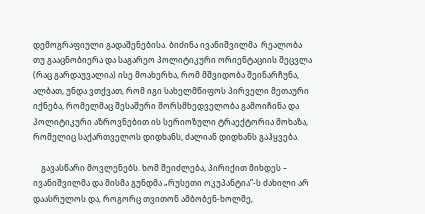დემოგრაფიული გადაშენებისა. ბიძინა ივანიშვილმა  რეალობა თუ გააცნობიერა და საგარეო პოლიტიკური ორიენტაციის შეცვლა (რაც გარდაუვალია) ისე მოახერხა, რომ მშვიდობა შეინარჩუნა, ალბათ, უნდა ვთქვათ, რომ იგი სახელმწიფოს პირველი მეთაური იქნება, რომელმაც შესაშური შორსმხედველობა გამოიჩინა და პოლიტიკური აზროვნებით ის სერიოზული ტრაექტორია მოხაზა, რომელიც საქართველოს დიდხანს, ძალიან დიდხანს გაჰყვება.

    გავასწარი მოვლენებს. ხომ შეიძლება, პირიქით მიხდეს – ივანიშვილმა და მისმა გუნდმა „რუსეთი ოკუპანტია”-ს ძახილი არ დაასრულოს და, როგორც თვითონ ამბობენ-ხოლმე,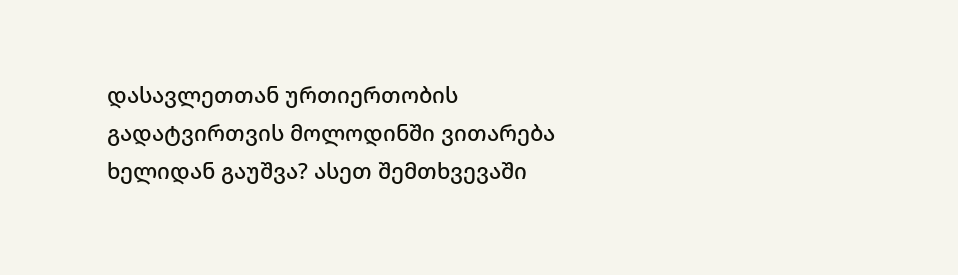დასავლეთთან ურთიერთობის გადატვირთვის მოლოდინში ვითარება ხელიდან გაუშვა? ასეთ შემთხვევაში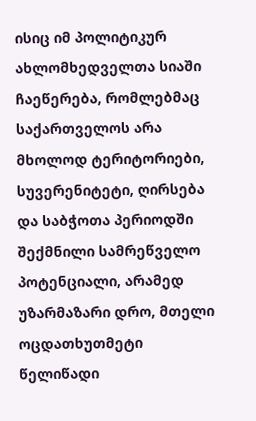ისიც იმ პოლიტიკურ ახლომხედველთა სიაში ჩაეწერება, რომლებმაც საქართველოს არა მხოლოდ ტერიტორიები, სუვერენიტეტი, ღირსება და საბჭოთა პერიოდში შექმნილი სამრეწველო პოტენციალი, არამედ უზარმაზარი დრო, მთელი ოცდათხუთმეტი წელიწადი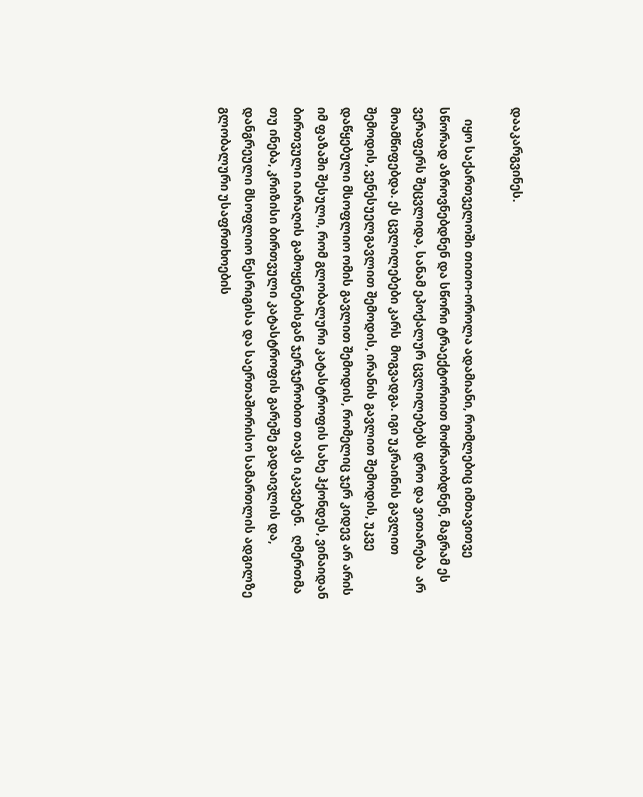დააკარგვინეს.

    იყო საქართველოში თითო-ოროლა ადამიანი, რომლებიც იმთავითვე სწორად აზროვნებდნენ და სწორი ტრაექტორიით მოძრაობდნენ, მაგრამ ეს ვერაფერს შეცვლიდა, სანამ ეპოქალურ ცვლილებებს დრო და ვითარება  არ მოამწიფებდა. ეს ცვლილებები კარს  მოგვადგა. იგი უკრაინის გავლით შემოდის, ვენესუელგავლით შემოდის, ირანის გავლით შემოდის, უკვე დაწყებული მსოფლიო ომის გავლით შემოდის, რომელიც ჯერ კიდევ არ არის იმ ფაზაში შესული, რომ გლობალური კატასტროფის სახე ჰქონდეს, ვინაიდან ბირთვული იარაღის გამოყენებისგან ჯერჯერობით თავს იკავებენ.   ღმერთმა თუ ინება, კრიზისი ბირთვული კატასტროფის გარეშე გადაივლის და, დანგრეული მსოფლიო წესრიგისა და საერთაშორისო სამართლის ადგილზე გლობალური უსაფრთხოების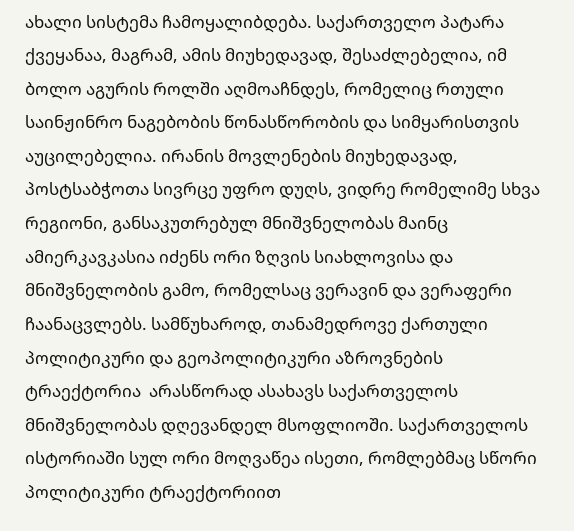ახალი სისტემა ჩამოყალიბდება. საქართველო პატარა ქვეყანაა, მაგრამ, ამის მიუხედავად, შესაძლებელია, იმ ბოლო აგურის როლში აღმოაჩნდეს, რომელიც რთული საინჟინრო ნაგებობის წონასწორობის და სიმყარისთვის აუცილებელია. ირანის მოვლენების მიუხედავად, პოსტსაბჭოთა სივრცე უფრო დუღს, ვიდრე რომელიმე სხვა რეგიონი, განსაკუთრებულ მნიშვნელობას მაინც ამიერკავკასია იძენს ორი ზღვის სიახლოვისა და მნიშვნელობის გამო, რომელსაც ვერავინ და ვერაფერი ჩაანაცვლებს. სამწუხაროდ, თანამედროვე ქართული პოლიტიკური და გეოპოლიტიკური აზროვნების ტრაექტორია  არასწორად ასახავს საქართველოს მნიშვნელობას დღევანდელ მსოფლიოში. საქართველოს ისტორიაში სულ ორი მოღვაწეა ისეთი, რომლებმაც სწორი პოლიტიკური ტრაექტორიით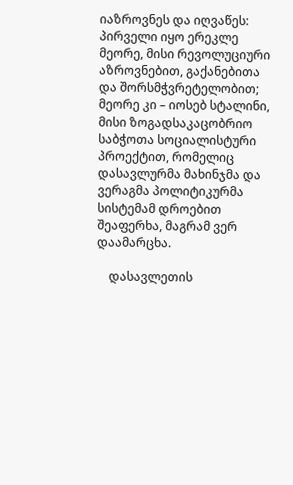იაზროვნეს და იღვაწეს: პირველი იყო ერეკლე მეორე, მისი რევოლუციური აზროვნებით, გაქანებითა და შორსმჭვრეტელობით; მეორე კი – იოსებ სტალინი, მისი ზოგადსაკაცობრიო საბჭოთა სოციალისტური პროექტით, რომელიც დასავლურმა მახინჯმა და ვერაგმა პოლიტიკურმა სისტემამ დროებით შეაფერხა, მაგრამ ვერ დაამარცხა.

    დასავლეთის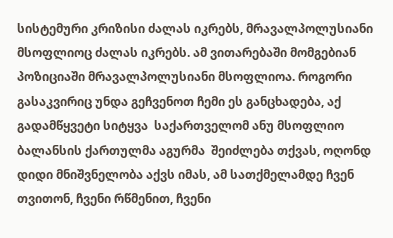სისტემური კრიზისი ძალას იკრებს, მრავალპოლუსიანი მსოფლიოც ძალას იკრებს. ამ ვითარებაში მომგებიან პოზიციაში მრავალპოლუსიანი მსოფლიოა. როგორი გასაკვირიც უნდა გეჩვენოთ ჩემი ეს განცხადება, აქ გადამწყვეტი სიტყვა  საქართველომ ანუ მსოფლიო ბალანსის ქართულმა აგურმა  შეიძლება თქვას, ოღონდ დიდი მნიშვნელობა აქვს იმას, ამ სათქმელამდე ჩვენ თვითონ, ჩვენი რწმენით, ჩვენი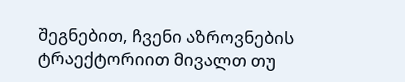შეგნებით, ჩვენი აზროვნების ტრაექტორიით მივალთ თუ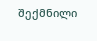შექმნილი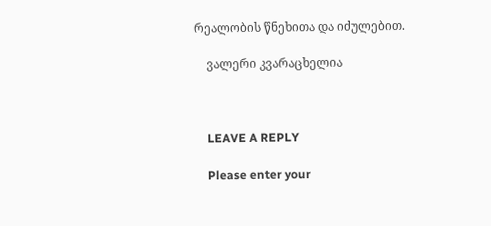რეალობის წნეხითა და იძულებით.

    ვალერი კვარაცხელია



    LEAVE A REPLY

    Please enter your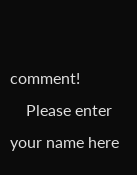comment!
    Please enter your name here